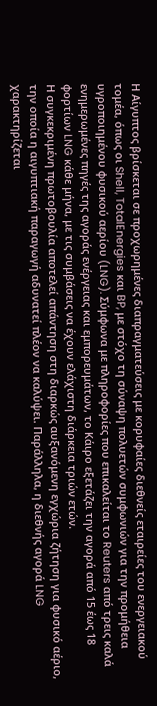Η Αίγυπτος βρίσκεται σε προχωρημένες διαπραγματεύσεις με κορυφαίες διεθνείς εταιρείες του ενεργειακού τομέα, όπως οι Shell, TotalEnergies και BP, με στόχο τη σύναψη πολυετών συμφωνιών για την προμήθεια υγροποιημένου φυσικού αερίου (LNG). Σύμφωνα με πληροφορίες που επικαλείται το Reuters από τρεις καλά ενημερωμένες πηγές της αγοράς ενέργειας και εμπορευμάτων, το Κάιρο εξετάζει την αγορά από 15 έως 18 φορτίων LNG κάθε μήνα, με τις συμβάσεις να έχουν ελάχιστη διάρκεια τριών ετών.
Η συγκεκριμένη πρωτοβουλία αποτελεί απάντηση στη διαρκώς αυξανόμενη εγχώρια ζήτηση για φυσικό αέριο, την οποία η αιγυπτιακή παραγωγή αδυνατεί πλέον να καλύψει. Παράλληλα, η διεθνής αγορά LNG χαρακτηρίζεται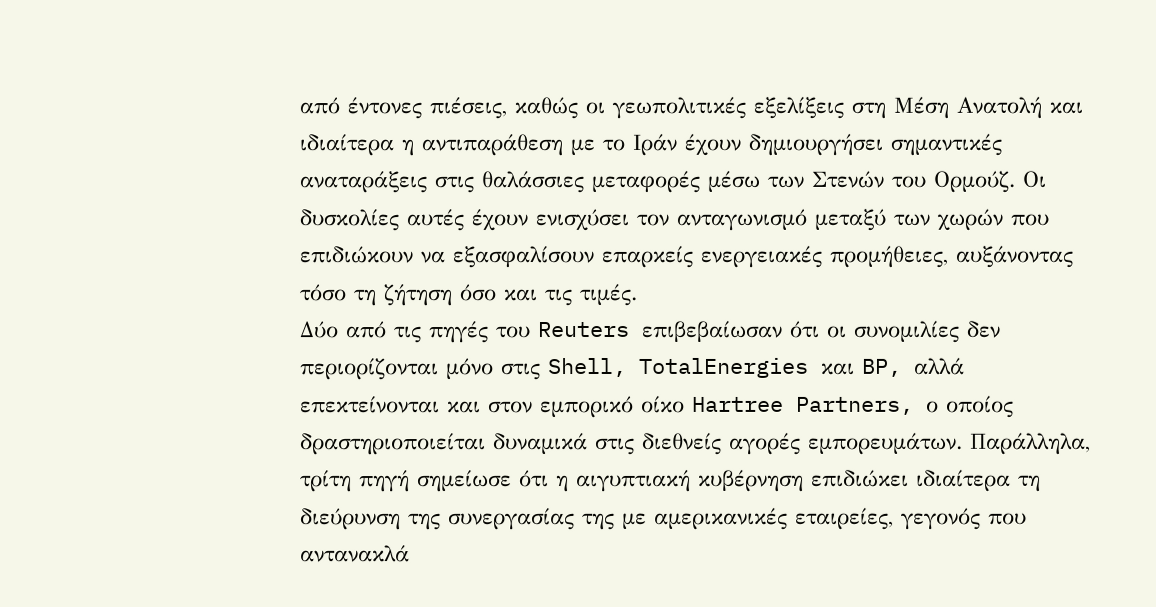από έντονες πιέσεις, καθώς οι γεωπολιτικές εξελίξεις στη Μέση Ανατολή και ιδιαίτερα η αντιπαράθεση με το Ιράν έχουν δημιουργήσει σημαντικές αναταράξεις στις θαλάσσιες μεταφορές μέσω των Στενών του Ορμούζ. Οι δυσκολίες αυτές έχουν ενισχύσει τον ανταγωνισμό μεταξύ των χωρών που επιδιώκουν να εξασφαλίσουν επαρκείς ενεργειακές προμήθειες, αυξάνοντας τόσο τη ζήτηση όσο και τις τιμές.
Δύο από τις πηγές του Reuters επιβεβαίωσαν ότι οι συνομιλίες δεν περιορίζονται μόνο στις Shell, TotalEnergies και BP, αλλά επεκτείνονται και στον εμπορικό οίκο Hartree Partners, ο οποίος δραστηριοποιείται δυναμικά στις διεθνείς αγορές εμπορευμάτων. Παράλληλα, τρίτη πηγή σημείωσε ότι η αιγυπτιακή κυβέρνηση επιδιώκει ιδιαίτερα τη διεύρυνση της συνεργασίας της με αμερικανικές εταιρείες, γεγονός που αντανακλά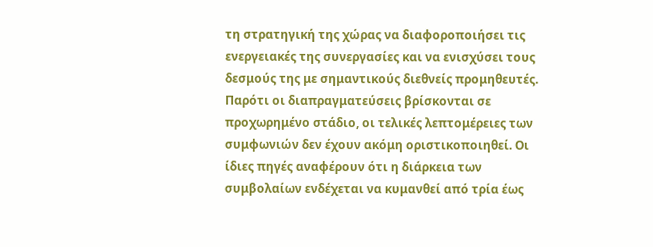τη στρατηγική της χώρας να διαφοροποιήσει τις ενεργειακές της συνεργασίες και να ενισχύσει τους δεσμούς της με σημαντικούς διεθνείς προμηθευτές.
Παρότι οι διαπραγματεύσεις βρίσκονται σε προχωρημένο στάδιο, οι τελικές λεπτομέρειες των συμφωνιών δεν έχουν ακόμη οριστικοποιηθεί. Οι ίδιες πηγές αναφέρουν ότι η διάρκεια των συμβολαίων ενδέχεται να κυμανθεί από τρία έως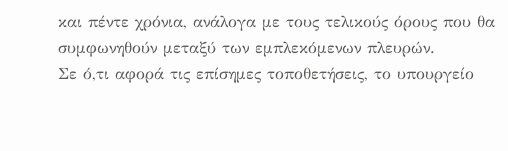και πέντε χρόνια, ανάλογα με τους τελικούς όρους που θα συμφωνηθούν μεταξύ των εμπλεκόμενων πλευρών.
Σε ό,τι αφορά τις επίσημες τοποθετήσεις, το υπουργείο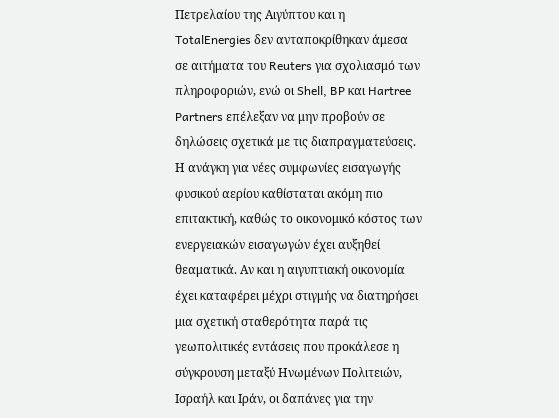Πετρελαίου της Αιγύπτου και η TotalEnergies δεν ανταποκρίθηκαν άμεσα σε αιτήματα του Reuters για σχολιασμό των πληροφοριών, ενώ οι Shell, BP και Hartree Partners επέλεξαν να μην προβούν σε δηλώσεις σχετικά με τις διαπραγματεύσεις.
Η ανάγκη για νέες συμφωνίες εισαγωγής φυσικού αερίου καθίσταται ακόμη πιο επιτακτική, καθώς το οικονομικό κόστος των ενεργειακών εισαγωγών έχει αυξηθεί θεαματικά. Αν και η αιγυπτιακή οικονομία έχει καταφέρει μέχρι στιγμής να διατηρήσει μια σχετική σταθερότητα παρά τις γεωπολιτικές εντάσεις που προκάλεσε η σύγκρουση μεταξύ Ηνωμένων Πολιτειών, Ισραήλ και Ιράν, οι δαπάνες για την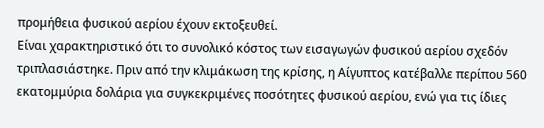προμήθεια φυσικού αερίου έχουν εκτοξευθεί.
Είναι χαρακτηριστικό ότι το συνολικό κόστος των εισαγωγών φυσικού αερίου σχεδόν τριπλασιάστηκε. Πριν από την κλιμάκωση της κρίσης, η Αίγυπτος κατέβαλλε περίπου 560 εκατομμύρια δολάρια για συγκεκριμένες ποσότητες φυσικού αερίου, ενώ για τις ίδιες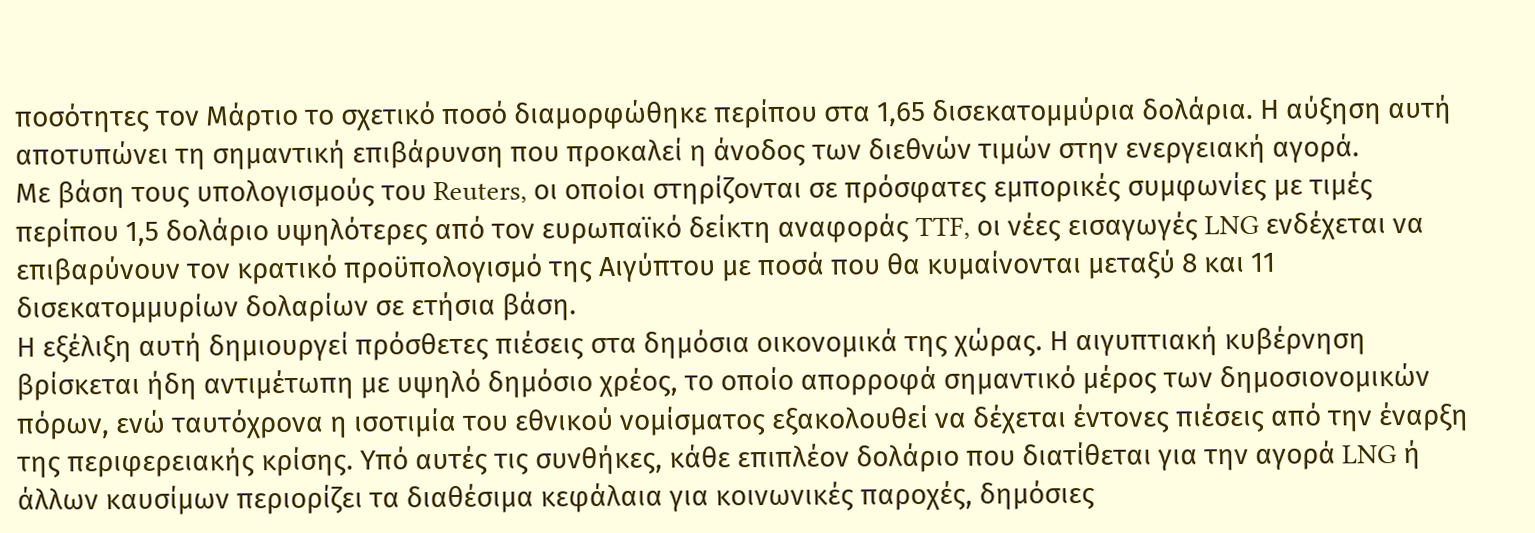ποσότητες τον Μάρτιο το σχετικό ποσό διαμορφώθηκε περίπου στα 1,65 δισεκατομμύρια δολάρια. Η αύξηση αυτή αποτυπώνει τη σημαντική επιβάρυνση που προκαλεί η άνοδος των διεθνών τιμών στην ενεργειακή αγορά.
Με βάση τους υπολογισμούς του Reuters, οι οποίοι στηρίζονται σε πρόσφατες εμπορικές συμφωνίες με τιμές περίπου 1,5 δολάριο υψηλότερες από τον ευρωπαϊκό δείκτη αναφοράς TTF, οι νέες εισαγωγές LNG ενδέχεται να επιβαρύνουν τον κρατικό προϋπολογισμό της Αιγύπτου με ποσά που θα κυμαίνονται μεταξύ 8 και 11 δισεκατομμυρίων δολαρίων σε ετήσια βάση.
Η εξέλιξη αυτή δημιουργεί πρόσθετες πιέσεις στα δημόσια οικονομικά της χώρας. Η αιγυπτιακή κυβέρνηση βρίσκεται ήδη αντιμέτωπη με υψηλό δημόσιο χρέος, το οποίο απορροφά σημαντικό μέρος των δημοσιονομικών πόρων, ενώ ταυτόχρονα η ισοτιμία του εθνικού νομίσματος εξακολουθεί να δέχεται έντονες πιέσεις από την έναρξη της περιφερειακής κρίσης. Υπό αυτές τις συνθήκες, κάθε επιπλέον δολάριο που διατίθεται για την αγορά LNG ή άλλων καυσίμων περιορίζει τα διαθέσιμα κεφάλαια για κοινωνικές παροχές, δημόσιες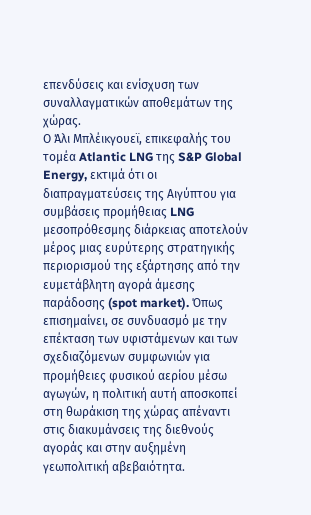επενδύσεις και ενίσχυση των συναλλαγματικών αποθεμάτων της χώρας.
Ο Άλι Μπλέικγουεϊ, επικεφαλής του τομέα Atlantic LNG της S&P Global Energy, εκτιμά ότι οι διαπραγματεύσεις της Αιγύπτου για συμβάσεις προμήθειας LNG μεσοπρόθεσμης διάρκειας αποτελούν μέρος μιας ευρύτερης στρατηγικής περιορισμού της εξάρτησης από την ευμετάβλητη αγορά άμεσης παράδοσης (spot market). Όπως επισημαίνει, σε συνδυασμό με την επέκταση των υφιστάμενων και των σχεδιαζόμενων συμφωνιών για προμήθειες φυσικού αερίου μέσω αγωγών, η πολιτική αυτή αποσκοπεί στη θωράκιση της χώρας απέναντι στις διακυμάνσεις της διεθνούς αγοράς και στην αυξημένη γεωπολιτική αβεβαιότητα.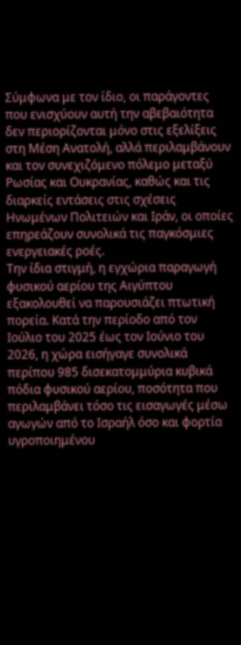Σύμφωνα με τον ίδιο, οι παράγοντες που ενισχύουν αυτή την αβεβαιότητα δεν περιορίζονται μόνο στις εξελίξεις στη Μέση Ανατολή, αλλά περιλαμβάνουν και τον συνεχιζόμενο πόλεμο μεταξύ Ρωσίας και Ουκρανίας, καθώς και τις διαρκείς εντάσεις στις σχέσεις Ηνωμένων Πολιτειών και Ιράν, οι οποίες επηρεάζουν συνολικά τις παγκόσμιες ενεργειακές ροές.
Την ίδια στιγμή, η εγχώρια παραγωγή φυσικού αερίου της Αιγύπτου εξακολουθεί να παρουσιάζει πτωτική πορεία. Κατά την περίοδο από τον Ιούλιο του 2025 έως τον Ιούνιο του 2026, η χώρα εισήγαγε συνολικά περίπου 985 δισεκατομμύρια κυβικά πόδια φυσικού αερίου, ποσότητα που περιλαμβάνει τόσο τις εισαγωγές μέσω αγωγών από το Ισραήλ όσο και φορτία υγροποιημένου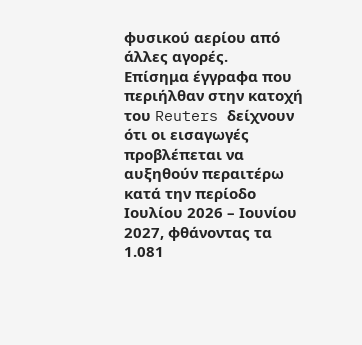φυσικού αερίου από άλλες αγορές.
Επίσημα έγγραφα που περιήλθαν στην κατοχή του Reuters δείχνουν ότι οι εισαγωγές προβλέπεται να αυξηθούν περαιτέρω κατά την περίοδο Ιουλίου 2026 – Ιουνίου 2027, φθάνοντας τα 1.081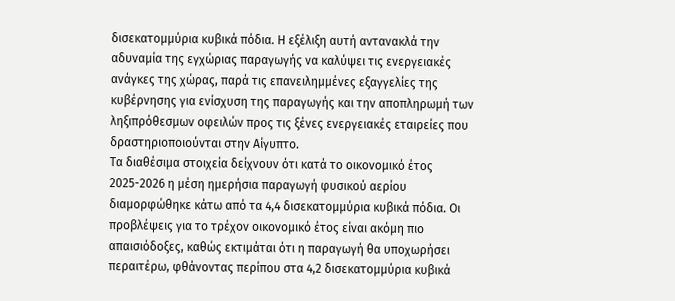δισεκατομμύρια κυβικά πόδια. Η εξέλιξη αυτή αντανακλά την αδυναμία της εγχώριας παραγωγής να καλύψει τις ενεργειακές ανάγκες της χώρας, παρά τις επανειλημμένες εξαγγελίες της κυβέρνησης για ενίσχυση της παραγωγής και την αποπληρωμή των ληξιπρόθεσμων οφειλών προς τις ξένες ενεργειακές εταιρείες που δραστηριοποιούνται στην Αίγυπτο.
Τα διαθέσιμα στοιχεία δείχνουν ότι κατά το οικονομικό έτος 2025-2026 η μέση ημερήσια παραγωγή φυσικού αερίου διαμορφώθηκε κάτω από τα 4,4 δισεκατομμύρια κυβικά πόδια. Οι προβλέψεις για το τρέχον οικονομικό έτος είναι ακόμη πιο απαισιόδοξες, καθώς εκτιμάται ότι η παραγωγή θα υποχωρήσει περαιτέρω, φθάνοντας περίπου στα 4,2 δισεκατομμύρια κυβικά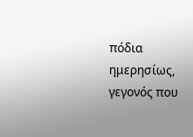πόδια ημερησίως, γεγονός που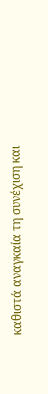καθιστά αναγκαία τη συνέχιση και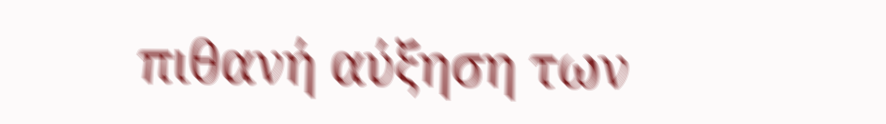πιθανή αύξηση των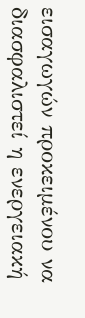εισαγωγών προκειμένου να διασφαλιστεί η ενεργειακή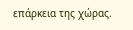επάρκεια της χώρας.